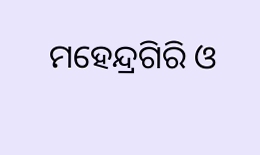ମହେନ୍ଦ୍ରଗିରି ଓ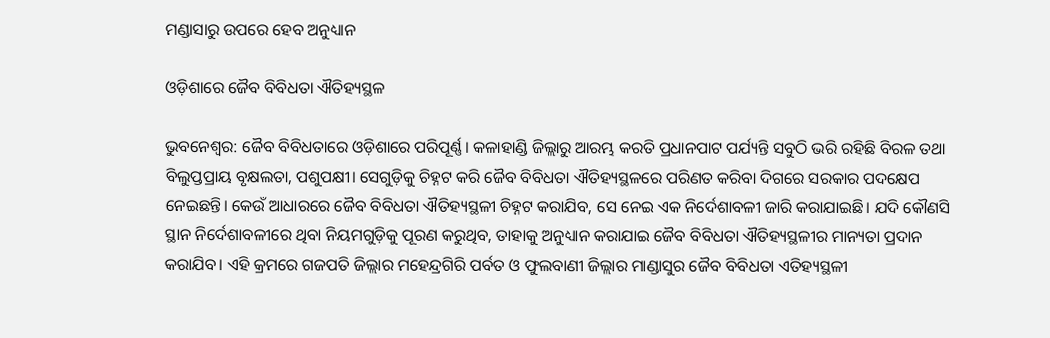ମଣ୍ଡାସାରୁ ଉପରେ ହେବ ଅନୁଧ୍ୟାନ

ଓଡ଼ିଶାରେ ଜୈବ ବିବିଧତା ଐତିହ୍ୟସ୍ଥଳ

ଭୁବନେଶ୍ୱର: ଜୈବ ବିବିଧତାରେ ଓଡ଼ିଶାରେ ପରିପୂର୍ଣ୍ଣ। କଳାହାଣ୍ଡି ଜିଲ୍ଲାରୁ ଆରମ୍ଭ କରତି ପ୍ରଧାନପାଟ ପର୍ଯ୍ୟନ୍ତି ସବୁଠି ଭରି ରହିଛି ବିରଳ ତଥା ବିଲୁପ୍ତପ୍ରାୟ ବୃକ୍ଷଲତା, ପଶୁପକ୍ଷୀ। ସେଗୁଡ଼ିକୁ ଚିହ୍ନଟ କରି ଜୈବ ବିବିଧତା ଐତିହ୍ୟସ୍ଥଳରେ ପରିଣତ କରିବା ଦିଗରେ ସରକାର ପଦକ୍ଷେପ ନେଇଛନ୍ତି। କେଉଁ ଆଧାରରେ ଜୈବ ବିବିଧତା ଐତିହ୍ୟସ୍ଥଳୀ ଚିହ୍ନଟ କରାଯିବ, ସେ ନେଇ ଏକ ନିର୍ଦେଶାବଳୀ ଜାରି କରାଯାଇଛି। ଯଦି କୌଣସି ସ୍ଥାନ ନିର୍ଦେଶାବଳୀରେ ଥିବା ନିୟମଗୁଡ଼ିକୁ ପୂରଣ କରୁଥିବ, ତାହାକୁ ଅନୁଧ୍ୟାନ କରାଯାଇ ଜୈବ ବିବିଧତା ଐତିହ୍ୟସ୍ଥଳୀର ମାନ୍ୟତା ପ୍ରଦାନ କରାଯିବ। ଏହି କ୍ରମରେ ଗଜପତି ଜିଲ୍ଲାର ମହେନ୍ଦ୍ରଗିରି ପର୍ବତ ଓ ଫୁଲବାଣୀ ଜିଲ୍ଲାର ମାଣ୍ଡାସୁର ଜୈବ ବିବିଧତା ଏତିହ୍ୟସ୍ଥଳୀ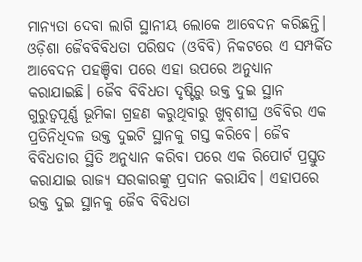ମାନ୍ୟତା ଦେବା ଲାଗି ସ୍ଥାନୀୟ ଲୋକେ ଆବେଦନ କରିଛନ୍ତି। ଓଡ଼ିଶା ଜୈବବିବିଧତା ପରିଷଦ (ଓବିବି) ନିକଟରେ ଏ ସମ୍ପର୍କିତ ଆବେଦନ ପହଞ୍ଚିବା ପରେ ଏହା ଉପରେ ଅନୁଧ୍ୟାନ କରାଯାଇଛି। ଜୈବ ବିବିଧତା ଦୃଷ୍ଟିରୁ ଉକ୍ତ ଦୁଇ ସ୍ଥାନ ଗୁରୁତ୍ୱପୂର୍ଣ୍ଣ ଭୂମିକା ଗ୍ରହଣ କରୁଥିବାରୁ ଖୁବ୍‌ଶୀଘ୍ର ଓବିବିର ଏକ ପ୍ରତିନିଧିଦଳ ଉକ୍ତ ଦୁଇଟି ସ୍ଥାନକୁ ଗସ୍ତ କରିବେ। ଜୈବ ବିବିଧତାର ସ୍ଥିତି ଅନୁଧ୍ୟାନ କରିବା ପରେ ଏକ ରିପୋର୍ଟ ପ୍ରସ୍ତୁତ କରାଯାଇ ରାଜ୍ୟ ସରକାରଙ୍କୁ ପ୍ରଦାନ କରାଯିବ। ଏହାପରେ ଉକ୍ତ ଦୁଇ ସ୍ଥାନକୁ ଜୈବ ବିବିଧତା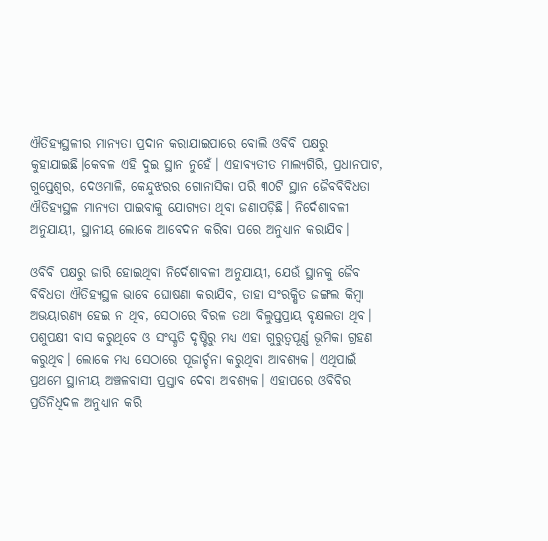ଐତିହ୍ୟସ୍ଥଳୀର ମାନ୍ୟତା ପ୍ରଦାନ କରାଯାଇପାରେ ବୋଲି ଓବିବି ପକ୍ଷରୁ କୁହାଯାଇଛି।କେବଳ ଏହି ଦୁଇ ସ୍ଥାନ ନୁହେଁ। ଏହାବ୍ୟତୀତ ମାଲ୍ୟଗିରି, ପ୍ରଧାନପାଟ, ଗୁପ୍ତେଶ୍ୱର, ଦେଓମାଳି, କେନ୍ଦୁଝରର ଗୋନାସିକା ପରି ୩୦ଟି ସ୍ଥାନ ଜୈବବିବିଧତା ଐତିହ୍ୟସ୍ଥଳ ମାନ୍ୟତା ପାଇବାକୁ ଯୋଗ୍ୟତା ଥିବା ଜଣାପଡ଼ିଛି। ନିର୍ଦେଶାବଳୀ ଅନୁଯାୟୀ, ସ୍ଥାନୀୟ ଲୋକେ ଆବେଦନ କରିବା ପରେ ଅନୁଧ୍ୟାନ କରାଯିବ।

ଓବିବି ପକ୍ଷରୁ ଜାରି ହୋଇଥିବା ନିର୍ଦେଶାବଳୀ ଅନୁଯାୟୀ, ଯେଉଁ ସ୍ଥାନକୁ ଜୈବ ବିବିଧତା ଐତିହ୍ୟସ୍ଥଳ ଭାବେ ଘୋଷଣା କରାଯିବ, ତାହା ସଂରକ୍ଷିତ ଜଙ୍ଗଲ କିମ୍ବା ଅଭୟାରଣ୍ୟ ହେଇ ନ ଥିବ, ସେଠାରେ ବିରଳ ତଥା ବିଲୁପ୍ତପ୍ରାୟ ବୃକ୍ଷଲତା ଥିବ। ପଶୁପକ୍ଷୀ ବାସ କରୁଥିବେ ଓ ସଂସ୍କୃତି ଦୃଷ୍ଟିରୁ ମଧ୍ୟ ଏହା ଗୁରୁତ୍ୱପୂର୍ଣ୍ଣ ଭୂମିକା ଗ୍ରହଣ କରୁଥିବ। ଲୋକେ ମଧ୍ୟ ସେଠାରେ ପୂଜାର୍ଚ୍ଚନା କରୁଥିବା ଆବଶ୍ୟକ। ଏଥିପାଇଁ ପ୍ରଥମେ ସ୍ଥାନୀୟ ଅଞ୍ଚଳବାସୀ ପ୍ରସ୍ତାବ ଦେବା ଅବଶ୍ୟକ। ଏହାପରେ ଓବିବିର ପ୍ରତିନିଧିଦଳ ଅନୁଧ୍ୟାନ କରି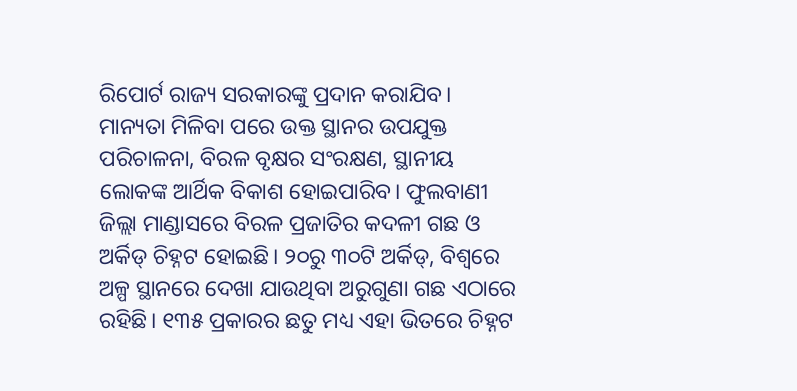ରିପୋର୍ଟ ରାଜ୍ୟ ସରକାରଙ୍କୁ ପ୍ରଦାନ କରାଯିବ। ମାନ୍ୟତା ମିଳିବା ପରେ ଉକ୍ତ ସ୍ଥାନର ଉପଯୁକ୍ତ ପରିଚାଳନା, ବିରଳ ବୃକ୍ଷର ସଂରକ୍ଷଣ, ସ୍ଥାନୀୟ ଲୋକଙ୍କ ଆର୍ଥିକ ବିକାଶ ହୋଇପାରିବ। ଫୁଲବାଣୀ ଜିଲ୍ଲା ମାଣ୍ଡାସରେ ବିରଳ ପ୍ରଜାତିର କଦଳୀ ଗଛ ଓ ଅର୍କିଡ୍‌ ଚିହ୍ନଟ ହୋଇଛି। ୨୦ରୁ ୩୦ଟି ଅର୍କିଡ୍‌, ବିଶ୍ୱରେ ଅଳ୍ପ ସ୍ଥାନରେ ଦେଖା ଯାଉଥିବା ଅରୁଗୁଣା ଗଛ ଏଠାରେ ରହିଛି। ୧୩୫ ପ୍ରକାରର ଛତୁ ମଧ୍ୟ ଏହା ଭିତରେ ଚିହ୍ନଟ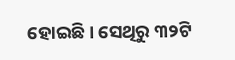ହୋଇଛି। ସେଥିରୁ ୩୨ଟି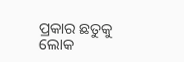ପ୍ରକାର ଛତୁକୁ ଲୋକ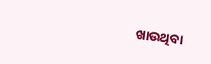ଖାଉଥିବା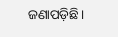ଜଣାପଡ଼ିଛି।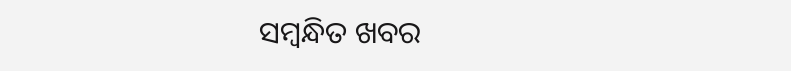ସମ୍ବନ୍ଧିତ ଖବର